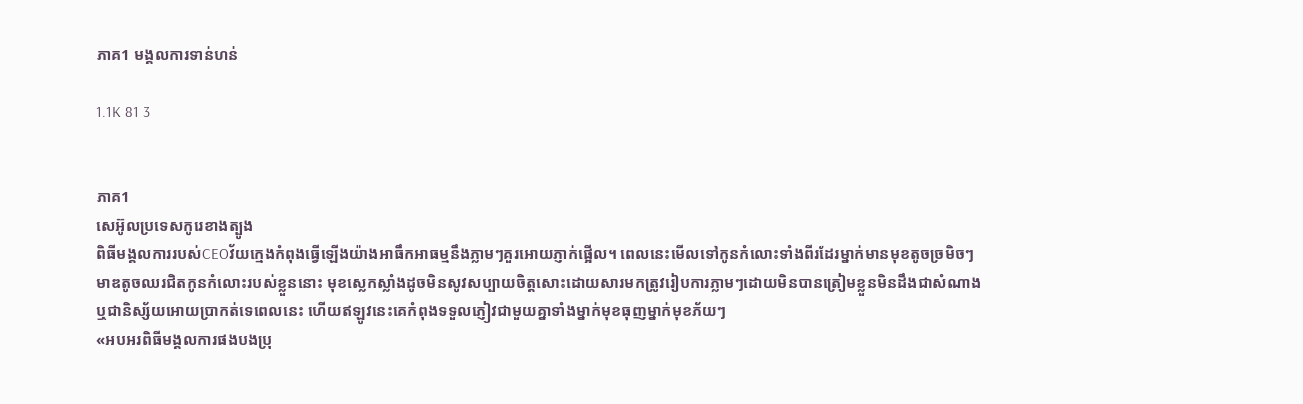ភាគ1 មង្គលការទាន់ហន់

1.1K 81 3


ភាគ1
សេអ៊ូលប្រទេសកូរេខាងត្បូង
ពិធីមង្គលការរបស់CEOវ័យក្មេងកំពុងធ្វើឡើងយ៉ាងអាធឹកអាធម្មនឹងភ្លាមៗគួរអោយភ្ញាក់ផ្អើល។ ពេលនេះមើលទៅកូនកំលោះទាំងពីរដែរម្នាក់មានមុខតូចច្រមិចៗមាឌតូចឈរជិតកូនកំលោះរបស់ខ្លួននោះ មុខស្លេកស្លាំងដូចមិនសូវសប្បាយចិត្តសោះដោយសារមកត្រូវរៀបការភ្លាមៗដោយមិនបានត្រៀមខ្លួនមិនដឹងជាសំណាងឬជានិស្ស័យអោយប្រាកត់ទេពេលនេះ ហើយឥឡូវនេះគេកំពុងទទួលភ្ញៀវជាមួយគ្នាទាំងម្នាក់មុខធុញម្នាក់មុខភ័យៗ
«អបអរពិធីមង្គលការផងបងប្រុ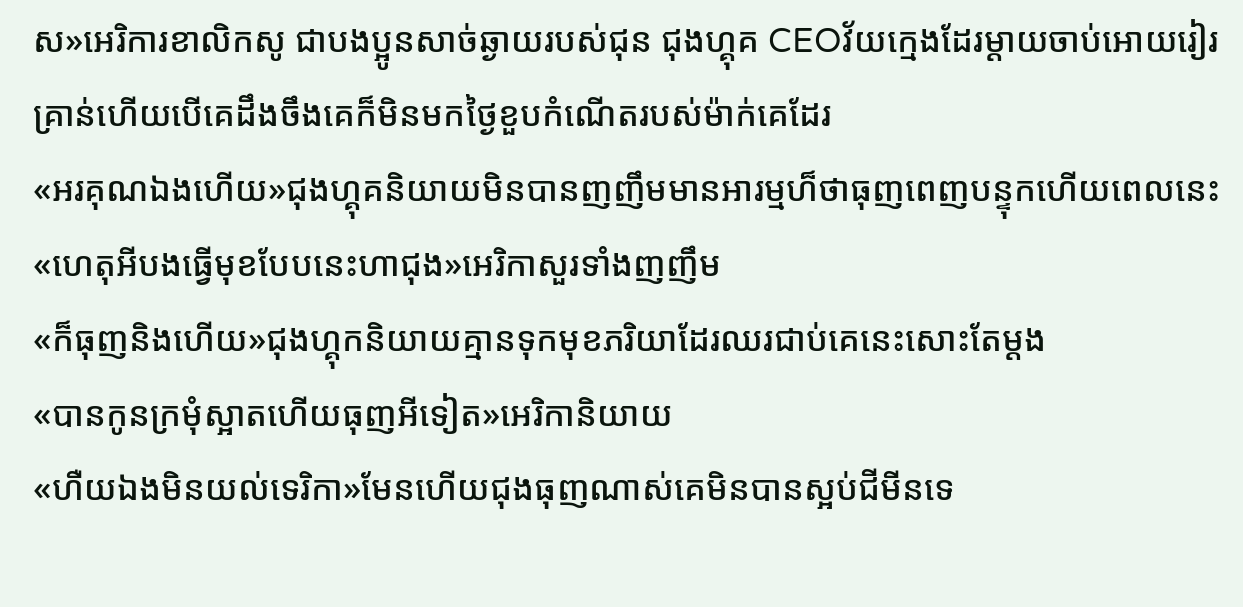ស»អេរិការខាលិកសូ ជាបងប្អូនសាច់ឆ្ងាយរបស់ជុន ជុងហ្គុគ CEOវ័យក្មេងដែរម្ដាយចាប់អោយរៀរគ្រាន់ហើយបើគេដឹងចឹងគេក៏មិនមកថ្ងៃខួបកំណើតរបស់ម៉ាក់គេដែរ
«អរគុណឯងហើយ»ជុងហ្គុគនិយាយមិនបានញញឹមមានអារម្មហ៏ថាធុញពេញបន្ទុកហើយពេលនេះ
«ហេតុអីបងធ្វើមុខបែបនេះហាជុង»អេរិកាសួរទាំងញញឹម
«ក៏ធុញនិងហើយ»ជុងហ្គុកនិយាយគ្មានទុកមុខភរិយាដែរឈរជាប់គេនេះសោះតែម្ដង
«បានកូនក្រមុំស្អាតហើយធុញអីទៀត»អេរិកានិយាយ
«ហឺយឯងមិនយល់ទេរិកា»មែនហើយជុងធុញណាស់គេមិនបានស្អប់ជីមីនទេ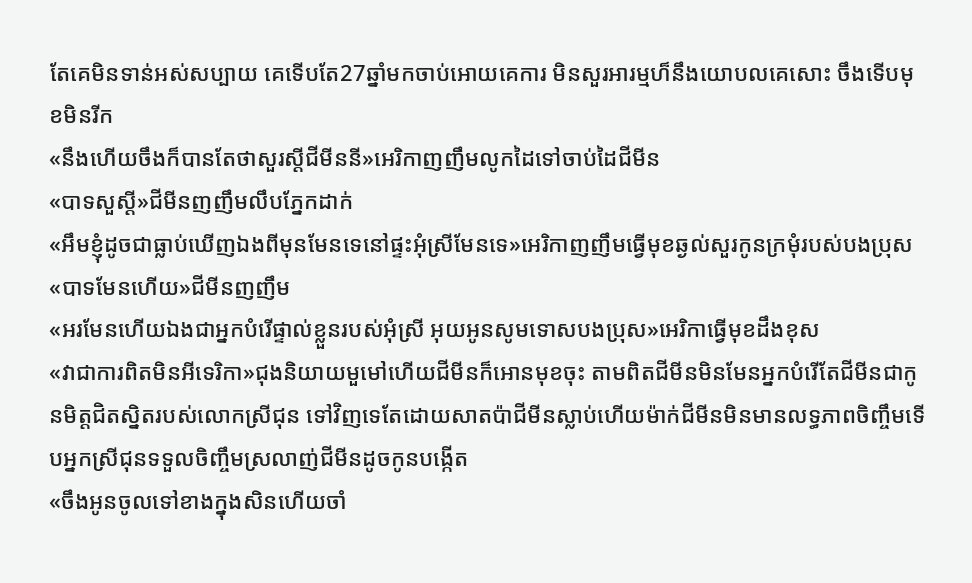តែគេមិនទាន់អស់សប្បាយ គេទើបតែ27ឆ្នាំមកចាប់អោយគេការ មិនសួរអារម្មហ៏នឹងយោបលគេសោះ ចឹងទើបមុខមិនរីក
«នឹងហើយចឹងក៏បានតែថាសួរស្ដីជីមីននី»អេរិកាញញឹមលូកដៃទៅចាប់ដៃជីមីន
«បាទសួស្ដី»ជីមីនញញឹមលឹបភ្នែកដាក់
«អឹមខ្ញុំដូចជាធ្លាប់ឃើញឯងពីមុនមែនទេនៅផ្ទះអុំស្រីមែនទេ»អេរិកាញញឹមធ្វើមុខឆ្ងល់សួរកូនក្រមុំរបស់បងប្រុស
«បាទមែនហើយ»ជីមីនញញឹម
«អរមែនហើយឯងជាអ្នកបំរើផ្ទាល់ខ្លួនរបស់អុំស្រី អុយអូនសូមទោសបងប្រុស»អេរិកាធ្វើមុខដឹងខុស
«វាជាការពិតមិនអីទេរិកា»ជុងនិយាយមួមៅហើយជីមីនក៏អោនមុខចុះ តាមពិតជីមីនមិនមែនអ្នកបំរើតែជីមីនជាកូនមិត្តជិតស្និតរបស់លោកស្រីជុន ទៅវិញទេតែដោយសាតប៉ាជីមីនស្លាប់ហើយម៉ាក់ជីមីនមិនមានលទ្ធភាពចិញ្ចឹមទើបអ្នកស្រីជុនទទួលចិញ្ចឹមស្រលាញ់ជីមីនដូចកូនបង្កើត
«ចឹងអូនចូលទៅខាងក្នុងសិនហើយចាំ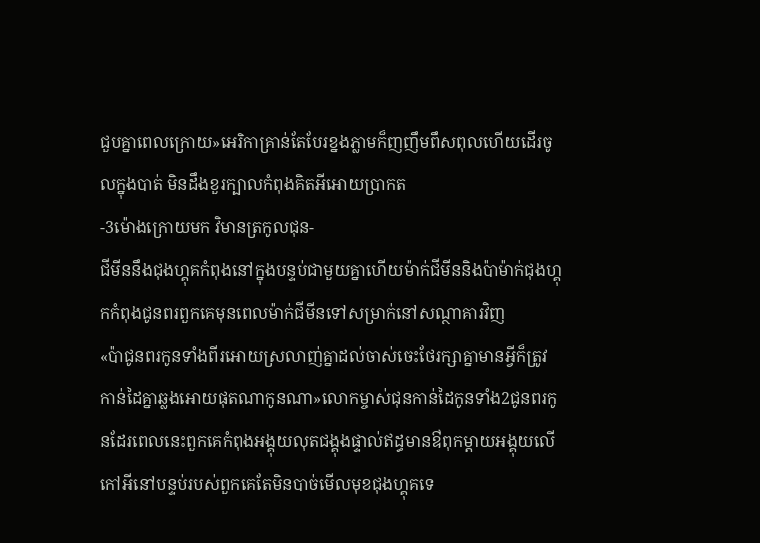ជួបគ្នាពេលក្រោយ»អេរិកាគ្រាន់តែបែរខ្នងភ្លាមក៏ញញឹមពឹសពុលហើយដើរចូលក្នុងបាត់ មិនដឹងខួរក្បាលកំពុងគិតអីអោយប្រាកត
-3ម៉ោងក្រោយមក វិមានត្រកូលជុន-
ជីមីននឹងជុងហ្គុគកំពុងនៅក្នុងបន្ទប់ជាមួយគ្នាហើយម៉ាក់ជីមីននិងប៉ាម៉ាក់ជុងហ្គុកកំពុងជូនពរពួកគេមុនពេលម៉ាក់ជីមីនទៅសម្រាក់នៅសណ្ថាគារវិញ
«ប៉ាជូនពរកូនទាំងពីរអោយស្រលាញ់គ្នាដល់ចាស់ចេះថែរក្សាគ្នាមានអ្វីក៏ត្រូវកាន់ដៃគ្នាឆ្លងអោយផុតណាកូនណា»លោកម្ចាស់ជុនកាន់ដៃកូនទាំង2ជូនពរកូនដែរពេលនេះពួកគេកំពុងអង្គុយលុតជង្គុងផ្ទាល់ឥដ្ធមានឳពុកម្ដាយអង្គុយលើកៅអីនៅបន្ទប់របស់ពួកគេតែមិនបាច់មើលមុខជុងហ្គុគទេ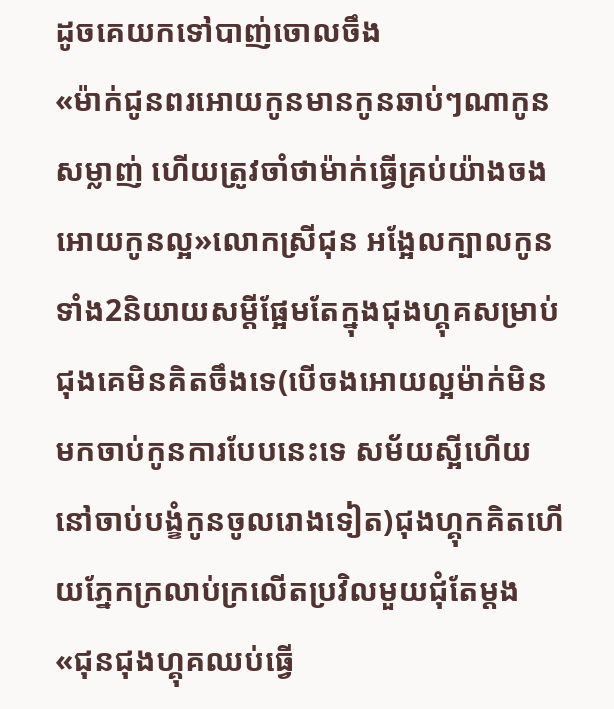ដូចគេយកទៅបាញ់ចោលចឹង
«ម៉ាក់ជូនពរអោយកូនមានកូនឆាប់ៗណាកូនសម្លាញ់ ហើយត្រូវចាំថាម៉ាក់ធ្វើគ្រប់យ៉ាងចងអោយកូនល្អ»លោកស្រីជុន អង្អែលក្បាលកូនទាំង2និយាយសម្ដីផ្អែមតែក្នុងជុងហ្គុគសម្រាប់ជុងគេមិនគិតចឹងទេ(បើចងអោយល្អម៉ាក់មិនមកចាប់កូនការបែបនេះទេ សម័យស្អីហើយនៅចាប់បង្ខំកូនចូលរោងទៀត)ជុងហ្គុកគិតហើយភ្នែកក្រលាប់ក្រលើតប្រវិលមួយជុំតែម្ដង
«ជុនជុងហ្គុគឈប់ធ្វើ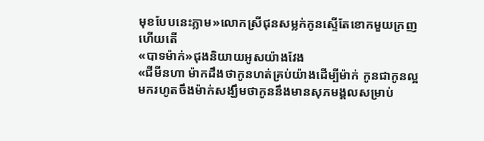មុខបែបនេះភ្លាម»លោកស្រីជុនសម្លក់កូនស្ទើតែខោកមួយក្រញហើយតើ
«បាទម៉ាក់»ជុងនិយាយអូសយ៉ាងវែង
«ជីមីនហា ម៉ាកដឹងថាកូនហត់គ្រប់យ៉ាងដើម្បីម៉ាក់ កូនជាកូនល្អមករហូតចឹងម៉ាក់សង្ឃឹមថាកូននឹងមានសុភមង្គលសម្រាប់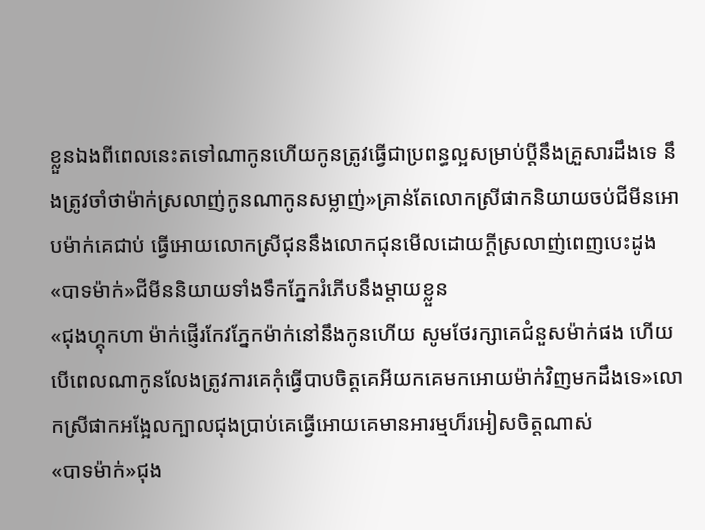ខ្លួនឯងពីពេលនេះតទៅណាកូនហើយកូនត្រូវធ្វើជាប្រពន្ធល្អសម្រាប់ប្ដីនឹងគ្រួសារដឹងទេ នឹងត្រូវចាំថាម៉ាក់ស្រលាញ់កូនណាកូនសម្លាញ់»គ្រាន់តែលោកស្រីផាកនិយាយចប់ជីមីនអោបម៉ាក់គេជាប់ ធ្វើអោយលោកស្រីជុននឹងលោកជុនមើលដោយក្ដីស្រលាញ់ពេញបេះដូង
«បាទម៉ាក់»ជីមីននិយាយទាំងទឹកភ្នែករំភើបនឹងម្ដាយខ្លួន
«ជុងហ្គុកហា ម៉ាក់ផ្ញើរកែវភ្នែកម៉ាក់នៅនឹងកូនហើយ សូមថែរក្សាគេជំនួសម៉ាក់ផង ហើយបើពេលណាកូនលែងត្រូវការគេកុំធ្វើបាបចិត្តគេអីយកគេមកអោយម៉ាក់វិញមកដឹងទេ»លោកស្រីផាកអង្អែលក្បាលជុងប្រាប់គេធ្វើអោយគេមានអារម្មហ៏រអៀសចិត្តណាស់
«បាទម៉ាក់»ជុង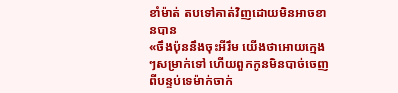ខាំម៉ាត់ តបទៅគាត់វិញដោយមិនអាចខានបាន
«ចឹងប៉ុននឹងចុះអីរឹម យើងថាអោយក្មេងៗសម្រាក់ទៅ ហើយពួកកូនមិនបាច់ចេញពីបន្ទប់ទេម៉ាក់ចាក់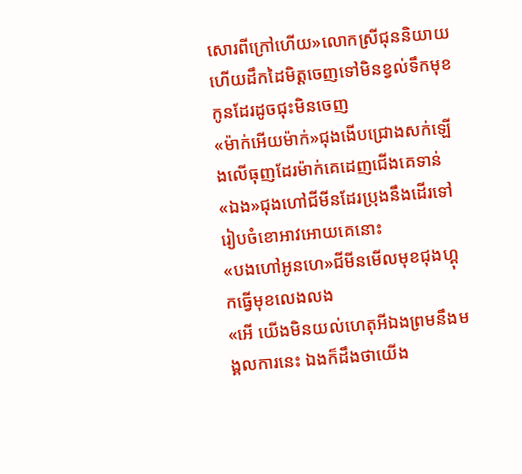សោរពីក្រៅហើយ»លោកស្រីជុននិយាយហើយដឹកដៃមិត្តចេញទៅមិនខ្វល់ទឹកមុខកូនដែរដូចជុះមិនចេញ
«ម៉ាក់អើយម៉ាក់»ជុងងើបជ្រោងសក់ឡើងលើធុញដែរម៉ាក់គេដេញជើងគេទាន់
«ឯង»ជុងហៅជីមីនដែរប្រុងនឹងដើរទៅរៀបចំខោអាវអោយគេនោះ
«បងហៅអូនហេ»ជីមីនមើលមុខជុងហ្គុកធ្វើមុខលេងលង
«អើ យើងមិនយល់ហេតុអីឯងព្រមនឹងមង្គលការនេះ ឯងក៏ដឹងថាយើង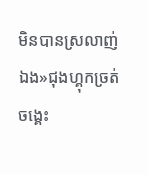មិនបានស្រលាញ់ឯង»ជុងហ្គុកច្រត់ចង្គេះ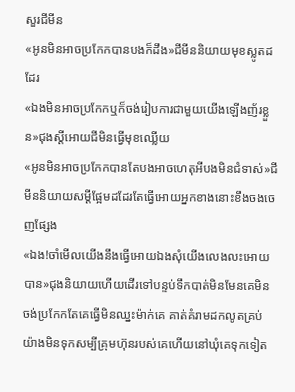សួរជីមីន
«អូនមិនអាចប្រកែកបានបងក៏ដឹង»ជីមីននិយាយមុខស្លូតដដែរ
«ឯងមិនអាចប្រកែកឬក៏ចង់រៀបការជាមួយយើងឡើងញ័រខ្លួន»ជុងស្ដីអោយជីមិនធ្វើមុខឈ្លើយ
«អូនមិនអាចប្រកែកបានតែបងអាចហេតុអីបងមិនជំទាស់»ជីមីននិយាយសម្ដីផ្អែមដដែរតែធ្វើអោយអ្នកខាងនោះខឹងចងចេញផ្សែង
«ឯង!ចាំមើលយើងនឹងធ្វើអោយឯងសុំយើងលេងលះអោយបាន»ជុងនិយាយហើយដើរទៅបន្ទប់ទឹកបាត់មិនមែនគេមិនចង់ប្រកែកតែគេធ្វើមិនឈ្នះម៉ាក់គេ គាត់គំរាមដកលូតគ្រប់យ៉ាងមិនទុកសម្បីគ្រុមហ៊ុនរបស់គេហើយនៅឃុំគេទុកទៀត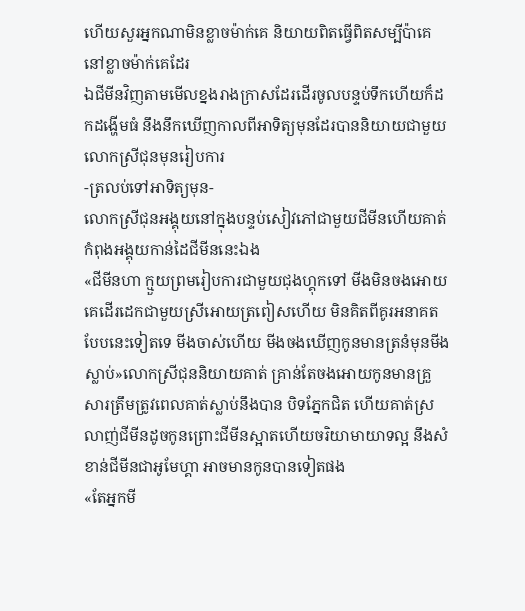ហើយសួរអ្នកណាមិនខ្លាចម៉ាក់គេ និយាយពិតធ្វើពិតសម្បីប៉ាគេនៅខ្លាចម៉ាក់គេដែរ
ឯជីមីនវិញតាមមើលខ្នងរាងក្រាសដែរដើរចូលបន្ទប់ទឹកហើយក៏ដកដង្ហើមធំ នឹងនឹកឃើញកាលពីអាទិត្យមុនដែរបាននិយាយជាមួយលោកស្រីជុនមុនរៀបការ
-ត្រលប់ទៅអាទិត្យមុន-
លោកស្រីជុនអង្គុយនៅក្នុងបន្ទប់សៀវភៅជាមួយជីមីនហើយគាត់កំពុងអង្គុយកាន់ដៃជីមីននេះឯង
«ជីមីនហា ក្មួយព្រមរៀបការជាមួយជុងហ្គុកទៅ មីងមិនចងអោយគេដើរដេកជាមួយស្រីអោយត្រពៀសហើយ មិនគិតពីគូរអនាគតបែបនេះទៀតទេ មីងចាស់ហើយ មីងចងឃើញកូនមានត្រនំមុនមីងស្លាប់»លោកស្រីជុននិយាយគាត់ គ្រាន់តែចងអោយកូនមានគ្រួសារត្រឹមត្រូវពេលគាត់ស្លាប់នឹងបាន បិទភ្នែកជិត ហើយគាត់ស្រលាញ់ជីមីនដូចកូនព្រោះជីមីនស្អាតហើយចរិយាមាយាទល្អ នឹងសំខាន់ជីមីនជាអូមែហ្គា អាចមានកូនបានទៀតផង
«តែអ្នកមី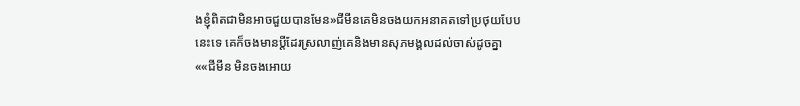ងខ្ញុំពិតជាមិនអាចជួយបានមែន»ជីមីនគេមិនចងយកអនាគតទៅប្រថុយបែបនេះទេ គេក៏ចងមានប្ដីដែរស្រលាញ់គេនិងមានសុភមង្គលដល់ចាស់ដូចគ្នា
««ជីមីន មិនចងអោយ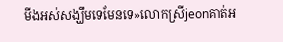មីងអស់សង្ឃឹមទេមែនទេ»លោកស្រីjeonគាត់អ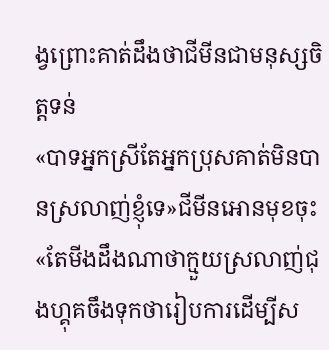ង្វព្រោះគាត់ដឹងថាជីមីនជាមនុស្សចិត្តទន់
«បាទអ្នកស្រីតែអ្នកប្រុសគាត់មិនបានស្រលាញ់ខ្ញុំទេ»ជីមីនអោនមុខចុះ
«តែមីងដឹងណាថាក្មួយស្រលាញ់ជុងហ្គុគចឹងទុកថារៀបការដើម្បីស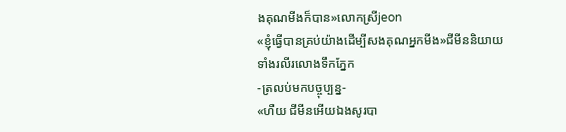ងគុណមីងក៏បាន»លោកស្រីjeon
«ខ្ញុំធ្វើបានគ្រប់យ៉ាងដើម្បីសងគុណអ្នកមីង»ជីមីននិយាយទាំងរលីរលោងទឹកភ្នែក
-ត្រលប់មកបច្ចុប្បន្ន-
«ហឺយ ជីមីនអើយឯងសូរបា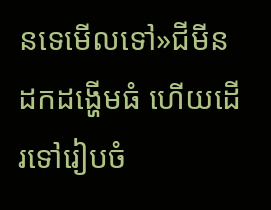នទេមើលទៅ»ជីមីនដកដង្ហើមធំ ហើយដើរទៅរៀបចំ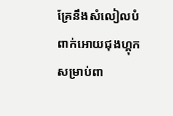គ្រែនឹងសំលៀលបំពាក់អោយជុងហ្គុកសម្រាប់ពា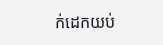ក់ដេកយប់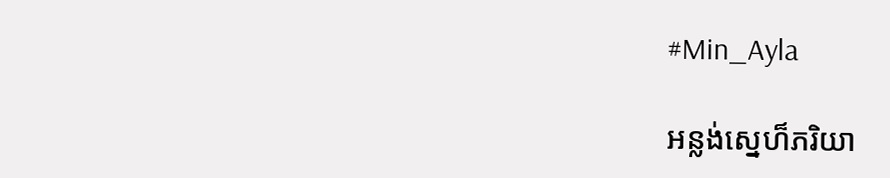#Min_Ayla

អន្លង់ស្នេហ៏ភរិយា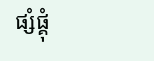ផ្សំផ្គុំ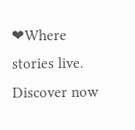❤Where stories live. Discover now